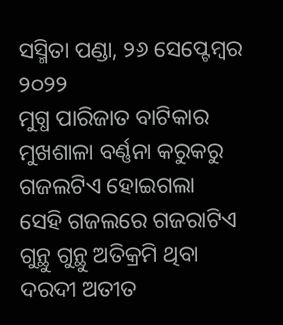ସସ୍ମିତା ପଣ୍ଡା, ୨୬ ସେପ୍ଟେମ୍ବର ୨୦୨୨
ମୁଗ୍ଧ ପାରିଜାତ ବାଟିକାର
ମୁଖଶାଳା ବର୍ଣ୍ଣନା କରୁକରୁ
ଗଜଲଟିଏ ହୋଇଗଲା
ସେହି ଗଜଲରେ ଗଜରାଟିଏ
ଗୁନ୍ଥୁ ଗୁନ୍ଥୁ ଅତିକ୍ରମି ଥିବା
ଦରଦୀ ଅତୀତ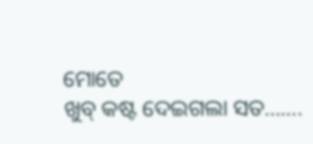ମୋତେ
ଖୁବ୍ କଷ୍ଟ ଦେଇଗଲା ସତ…….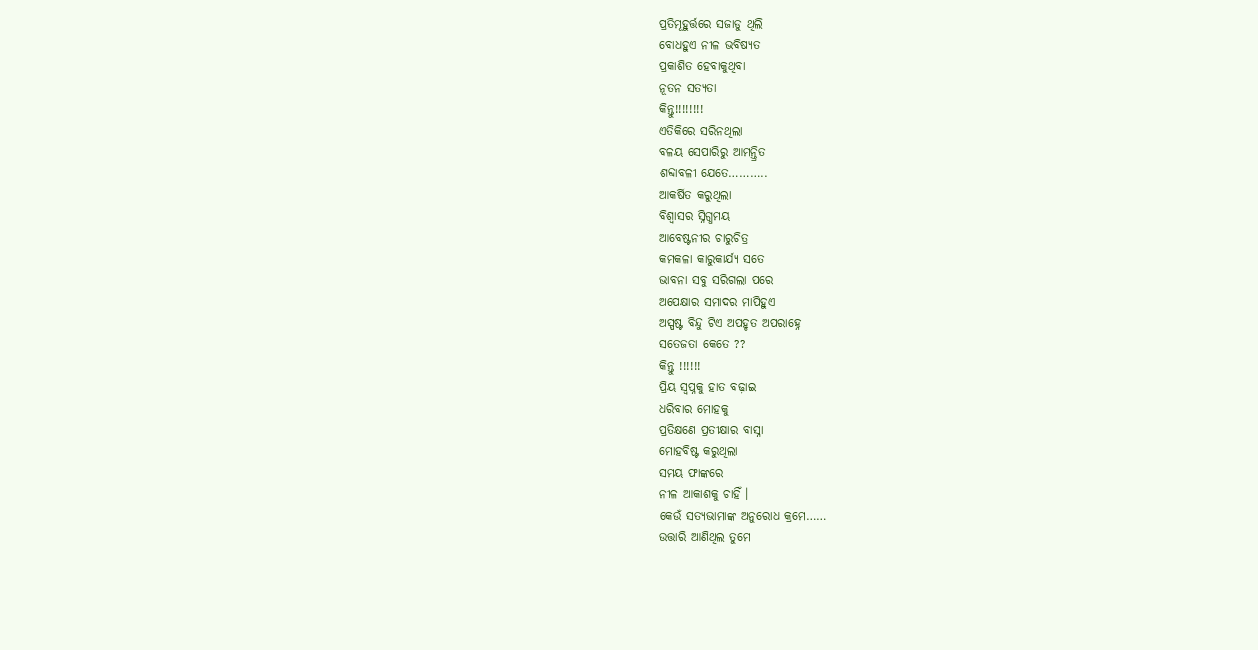ପ୍ରତିମୂହୁର୍ତ୍ତରେ ସଜାଡୁ ଥିଲି
ବୋଧହୁଏ ନୀଳ ଭବିଷ୍ୟତ
ପ୍ରକାଶିତ ହେବାକୁଥିବା
ନୂତନ ସତ୍ୟତା
କିନ୍ତୁ!!!!!!!!
ଏତିକିରେ ସରିନଥିଲା
ବଳୟ ସେପାରିରୁ ଆମନ୍ତ୍ରିତ
ଶବ୍ଦାବଳୀ ଯେତେ………..
ଆକର୍ଷିତ କରୁଥିଲା
ବିଶ୍ୱାସର ସ୍ନିଗ୍ଧମୟ
ଆବେଷ୍ଟନୀର ଚାରୁଚିତ୍ର
କମକଳା କାରୁକାର୍ଯ୍ୟ ସତେ
ଭାବନା ସବୁ ସରିଗଲା ପରେ
ଅପେକ୍ଷାର ସମାଦର ମାପିହୁଏ
ଅସ୍ପଷ୍ଟ ବିନ୍ଦୁ ଟିଏ ଅପହୃତ ଅପରାହ୍ନେ
ସତେଜତା କେତେ ??
କିନ୍ତୁ !!!!!!
ପ୍ରିୟ ସ୍ବପ୍ନକୁ ହାତ ବଢ଼ାଇ
ଧରିବାର ମୋହକୁ
ପ୍ରତିକ୍ଷଣେ ପ୍ରତୀକ୍ଷାର ବାସ୍ନା
ମୋହବିଷ୍ଟ କରୁଥିଲା
ସମୟ ଫାଙ୍କରେ
ନୀଳ ଆକାଶକୁ ଚାହିଁ ।
କେଉଁ ସତ୍ୟଭାମାଙ୍କ ଅନୁରୋଧ କ୍ରମେ……
ଉତ୍ତାରି ଆଣିଥିଲ ତୁମେ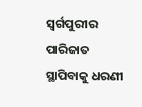ସ୍ବର୍ଗପୁରୀର ପାରିଜାତ
ସ୍ଥାପିବାକୁ ଧରଣୀ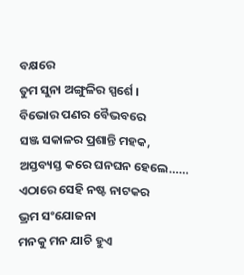ବକ୍ଷରେ
ତୁମ ସୁନା ଅଙ୍ଗୁଳିର ସ୍ପର୍ଶେ ।
ବିଭୋର ପଣର ବୈଭବରେ
ସଞ୍ଜ ସକାଳର ପ୍ରଶାନ୍ତି ମହକ,
ଅସ୍ତବ୍ୟସ୍ତ କରେ ଘନଘନ ହେଲେ……
ଏଠାରେ ସେହି ନଷ୍ଟ ନାଟକର
ଭ୍ରମ ସଂଯୋଜନା
ମନକୁ ମନ ଯାଚି ହୁଏ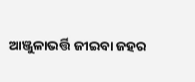ଆଞ୍ଜୁଳାଭର୍ତ୍ତି ଜୀଇବା ଜହର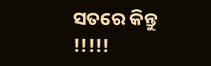ସତରେ କିନ୍ତୁ !!!!!